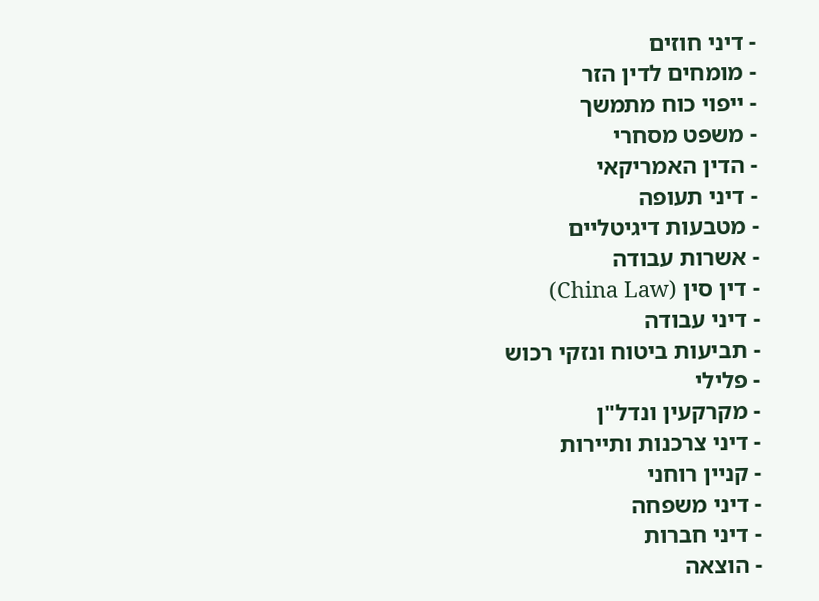- דיני חוזים
- מומחים לדין הזר
- ייפוי כוח מתמשך
- משפט מסחרי
- הדין האמריקאי
- דיני תעופה
- מטבעות דיגיטליים
- אשרות עבודה
- דין סין (China Law)
- דיני עבודה
- תביעות ביטוח ונזקי רכוש
- פלילי
- מקרקעין ונדל"ן
- דיני צרכנות ותיירות
- קניין רוחני
- דיני משפחה
- דיני חברות
- הוצאה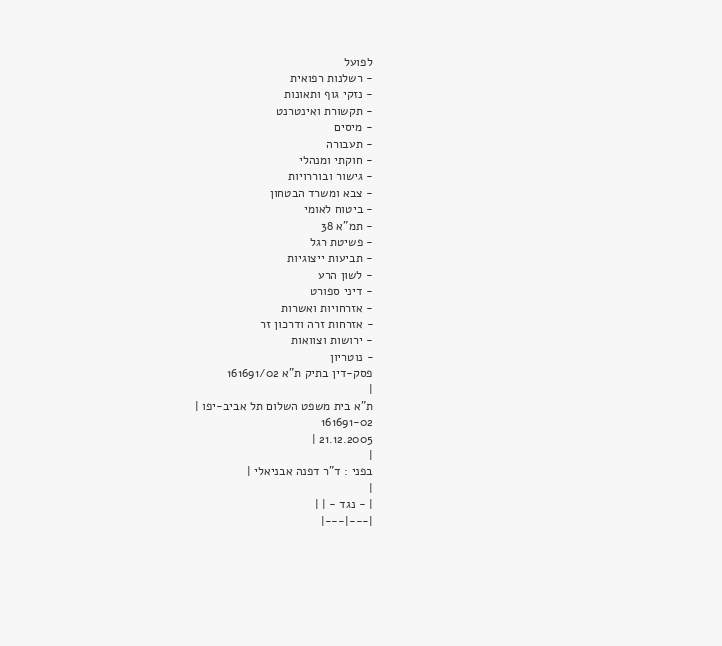לפועל
- רשלנות רפואית
- נזקי גוף ותאונות
- תקשורת ואינטרנט
- מיסים
- תעבורה
- חוקתי ומנהלי
- גישור ובוררויות
- צבא ומשרד הבטחון
- ביטוח לאומי
- תמ"א 38
- פשיטת רגל
- תביעות ייצוגיות
- לשון הרע
- דיני ספורט
- אזרחויות ואשרות
- אזרחות זרה ודרכון זר
- ירושות וצוואות
- נוטריון
פסק-דין בתיק ת"א 161691/02
|
ת"א בית משפט השלום תל אביב-יפו |
161691-02
21.12.2005 |
|
בפני : ד"ר דפנה אבניאלי |
|
| - נגד - | |
|---|---|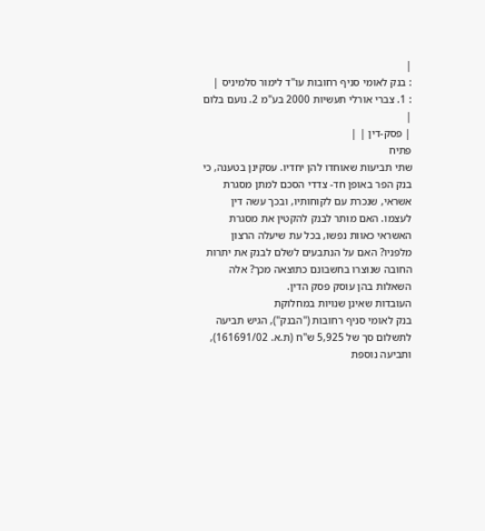|
: בנק לאומי סניף רחובות עו"ד לימור סלמיניס |
: 1. צברי אורלי תעשיות 2000 בע"מ 2. נועם בלום |
| פסק-דין | |
פתיח
שתי תביעות שאוחדו להן יחדיו. עסקינן בטענה, כי בנק הפר באופן חד- צדדי הסכם למתן מסגרת אשראי, שנכרת עם לקוחותיו, ובכך עשה דין לעצמו. האם מותר לבנק להקטין את מסגרת האשראי כאוות נפשו, בכל עת שיעלה הרצון מלפניו? האם על הנתבעים לשלם לבנק את יתרות החובה שנוצרו בחשבונם כתוצאה מכך? אלה השאלות בהן עוסק פסק הדין.
העובדות שאינן שנויות במחלוקת
בנק לאומי סניף רחובות ("הבנק"), הגיש תביעה לתשלום סך של 5,925 ש"ח (ת.א. 161691/02), ותביעה נוספת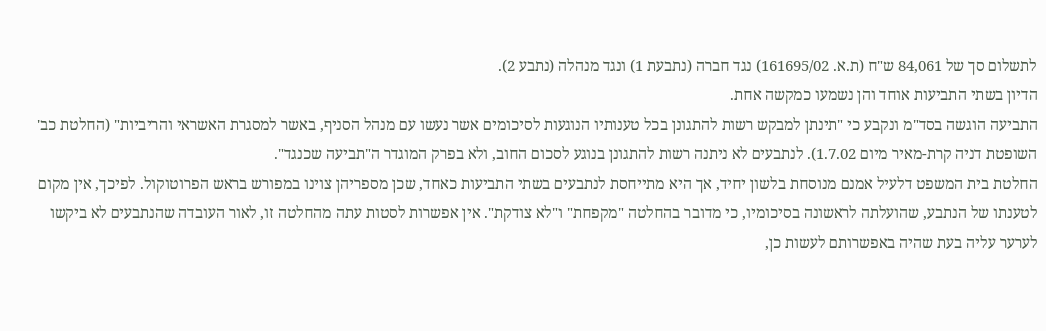לתשלום סך של 84,061 ש"ח (ת.א. 161695/02) נגד חברה (נתבעת 1) ונגד מנהלה (נתבע 2).
הדיון בשתי התביעות אוחד והן נשמעו כמקשה אחת.
התביעה הוגשה בסד"מ ונקבע כי "תינתן למבקש רשות להתגונן בכל טענותיו הנוגעות לסיכומים אשר נעשו עם מנהל הסניף, באשר למסגרת האשראי והריביות" (החלטת כב' השופטת דניה קרת-מאיר מיום 1.7.02). לנתבעים לא ניתנה רשות להתגונן בנוגע לסכום החוב, ולא בפרק המוגדר ה"תביעה שכנגד".
החלטת בית המשפט דלעיל אמנם מנוסחת בלשון יחיד, אך היא מתייחסת לנתבעים בשתי התביעות כאחד, שכן מספריהן צוינו במפורש בראש הפרוטוקול. לפיכך, אין מקום לטענתו של הנתבע, שהועלתה לראשונה בסיכומיו, כי מדובר בהחלטה "מקפחת" ו"לא צודקת". אין אפשרות לסטות עתה מהחלטה זו, לאור העובדה שהנתבעים לא ביקשו לערער עליה בעת שהיה באפשרותם לעשות כן,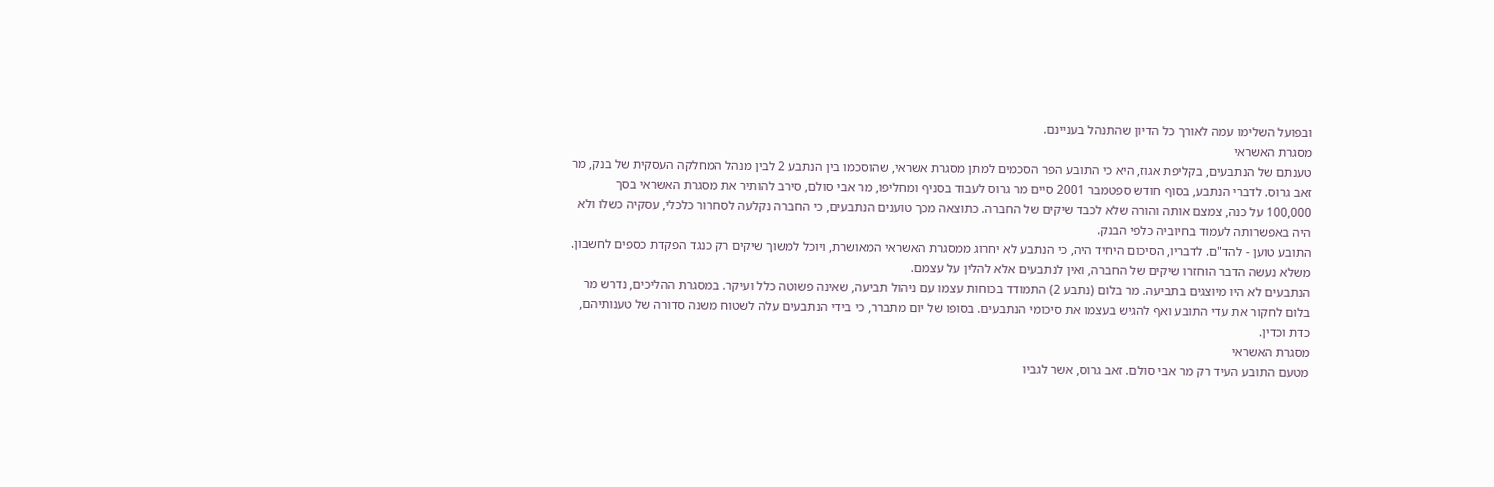ובפועל השלימו עמה לאורך כל הדיון שהתנהל בעניינם.
מסגרת האשראי
טענתם של הנתבעים, בקליפת אגוז, היא כי התובע הפר הסכמים למתן מסגרת אשראי, שהוסכמו בין הנתבע 2 לבין מנהל המחלקה העסקית של בנק, מר זאב גרוס. לדברי הנתבע, בסוף חודש ספטמבר 2001 סיים מר גרוס לעבוד בסניף ומחליפו, מר אבי סולם, סירב להותיר את מסגרת האשראי בסך 100,000 על כנה, צמצם אותה והורה שלא לכבד שיקים של החברה. כתוצאה מכך טוענים הנתבעים, כי החברה נקלעה לסחרור כלכלי, עסקיה כשלו ולא היה באפשרותה לעמוד בחיוביה כלפי הבנק.
התובע טוען - להד"ם. לדבריו, הסיכום היחיד היה, כי הנתבע לא יחרוג ממסגרת האשראי המאושרת, ויוכל למשוך שיקים רק כנגד הפקדת כספים לחשבון. משלא נעשה הדבר הוחזרו שיקים של החברה, ואין לנתבעים אלא להלין על עצמם.
הנתבעים לא היו מיוצגים בתביעה. מר בלום (נתבע 2) התמודד בכוחות עצמו עם ניהול תביעה, שאינה פשוטה כלל ועיקר. במסגרת ההליכים, נדרש מר בלום לחקור את עדי התובע ואף להגיש בעצמו את סיכומי הנתבעים. בסופו של יום מתברר, כי בידי הנתבעים עלה לשטוח משנה סדורה של טענותיהם, כדת וכדין.
מסגרת האשראי
מטעם התובע העיד רק מר אבי סולם. זאב גרוס, אשר לגביו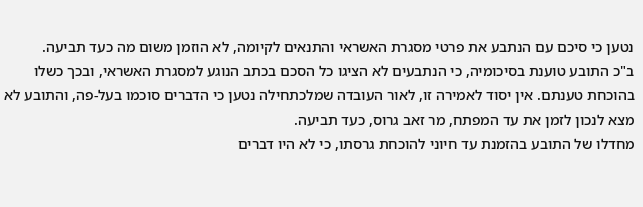נטען כי סיכם עם הנתבע את פרטי מסגרת האשראי והתנאים לקיומה, לא הוזמן משום מה כעד תביעה.
ב"כ התובע טוענת בסיכומיה, כי הנתבעים לא הציגו כל הסכם בכתב הנוגע למסגרת האשראי, ובכך כשלו בהוכחת טענתם. אין יסוד לאמירה זו, לאור העובדה שמלכתחילה נטען כי הדברים סוכמו בעל-פה, והתובע לא מצא לנכון לזמן את עד המפתח, מר זאב גרוס, כעד תביעה.
מחדלו של התובע בהזמנת עד חיוני להוכחת גרסתו, כי לא היו דברים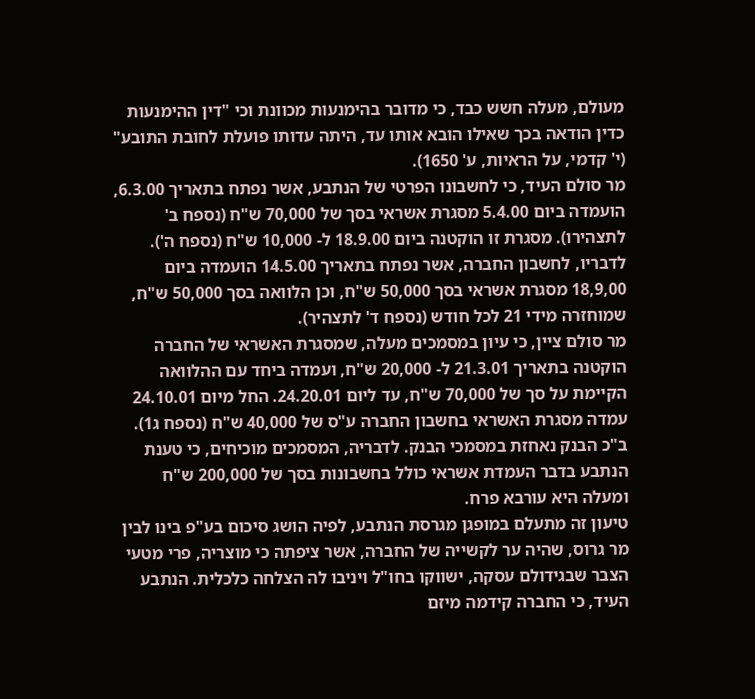מעולם, מעלה חשש כבד, כי מדובר בהימנעות מכוונת וכי "דין ההימנעות כדין הודאה בכך שאילו הובא אותו עד, היתה עדותו פועלת לחובת התובע" (י' קדמי, על הראיות, ע' 1650).
מר סולם העיד, כי לחשבונו הפרטי של הנתבע, אשר נפתח בתאריך 6.3.00, הועמדה ביום 5.4.00 מסגרת אשראי בסך של 70,000 ש"ח (נספח ב' לתצהירו). מסגרת זו הוקטנה ביום 18.9.00 ל- 10,000 ש"ח (נספח ה'). לדבריו, לחשבון החברה, אשר נפתח בתאריך 14.5.00 הועמדה ביום 18,9,00 מסגרת אשראי בסך 50,000 ש"ח, וכן הלוואה בסך 50,000 ש"ח, שמוחזרה מידי 21 לכל חודש (נספח ד' לתצהיר).
מר סולם ציין, כי עיון במסמכים מעלה, שמסגרת האשראי של החברה הוקטנה בתאריך 21.3.01 ל- 20,000 ש"ח, ועמדה ביחד עם ההלוואה הקיימת על סך של 70,000 ש"ח, עד ליום 24.20.01. החל מיום 24.10.01 עמדה מסגרת האשראי בחשבון החברה ע"ס של 40,000 ש"ח (נספח ג1).
ב"כ הבנק נאחזת במסמכי הבנק. לדבריה, המסמכים מוכיחים, כי טענת הנתבע בדבר העמדת אשראי כולל בחשבונות בסך של 200,000 ש"ח ומעלה היא עורבא פרח.
טיעון זה מתעלם במופגן מגרסת הנתבע, לפיה הושג סיכום בע"פ בינו לבין מר גרוס, שהיה ער לקשייה של החברה, אשר ציפתה כי מוצריה, פרי מטעי הצבר שבגידולם עסקה, ישווקו בחו"ל ויניבו לה הצלחה כלכלית. הנתבע העיד, כי החברה קידמה מיזם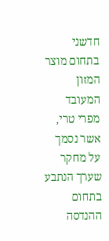חדשני בתחום מוצר המזון המעובד מפרי טרי, אשר נסמך על מחקר שערך הנתבע בתחום ההנדסה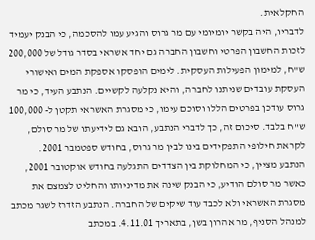החקלאית.
לדבריו, היה בקשר יומיומי עם מר גרוס והגיע עמו להסכמה, כי הבנק יעמיד לזכות החשבון הפרטי וחשבון החברה גם יחד אשראי בסדר גודל של 200,000 ש"ח, למימון הפעילות העסקית. לימים הופסקו אספקת המים ואישורי העסקת עובדים שניתנו לחברה, והיא נקלעה לקשיים. הנתבע העיד, כי מר גרוס עודכן בפרטים הללו וסוכם עימו, כי מסגרת האשראי תקטן ל- 100,000 ש"ח בלבד. סיכום זה, כך לדברי הנתבע, הובא גם לידיעתו של מר סולם, לקראת חילופי התפקידים בינו לבין מר גרוס, בחודש ספטמבר 2001.
הנתבע מציין, כי המחלוקת בין הצדדים התגלעה בחודש אוקטובר 2001, כאשר מר סולם הודיע, כי הבנק שינה את מדיניותו והחליט לצמצם את מסגרת האשראי ולא לכבד עוד שיקים של החברה. הנתבע הזדרז לשגר מכתב למנהל הסניף, מר אהרון בשן, בתאריך 4.11.01. במכתב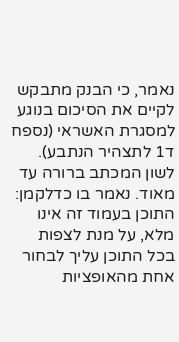נאמר, כי הבנק מתבקש לקיים את הסיכום בנוגע למסגרת האשראי (נספח ד1 לתצהיר הנתבע).
לשון המכתב ברורה עד מאוד. נאמר בו כדלקמן:
התוכן בעמוד זה אינו מלא, על מנת לצפות בכל התוכן עליך לבחור אחת מהאופציות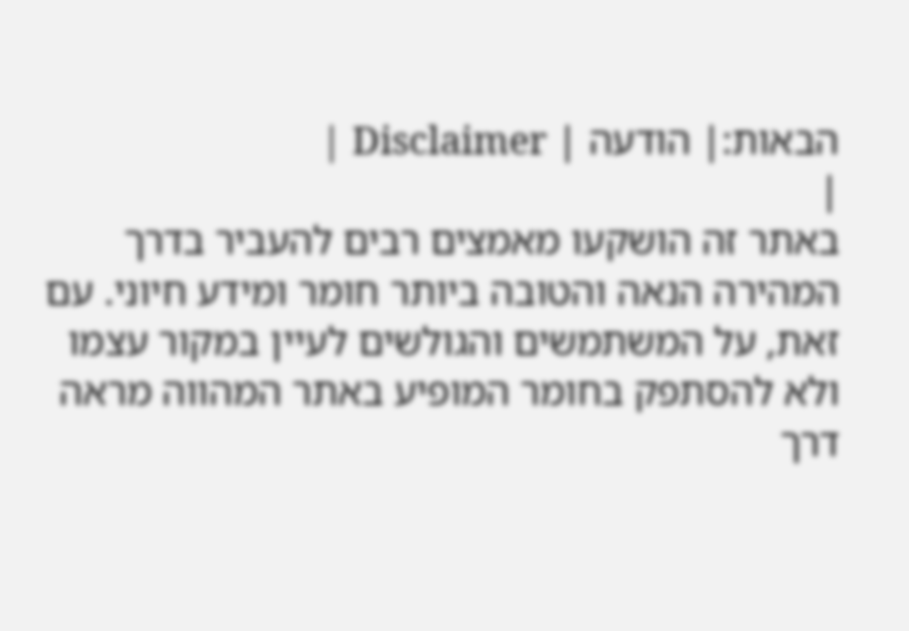הבאות:| הודעה | Disclaimer |
|
באתר זה הושקעו מאמצים רבים להעביר בדרך המהירה הנאה והטובה ביותר חומר ומידע חיוני. עם זאת, על המשתמשים והגולשים לעיין במקור עצמו ולא להסתפק בחומר המופיע באתר המהווה מראה דרך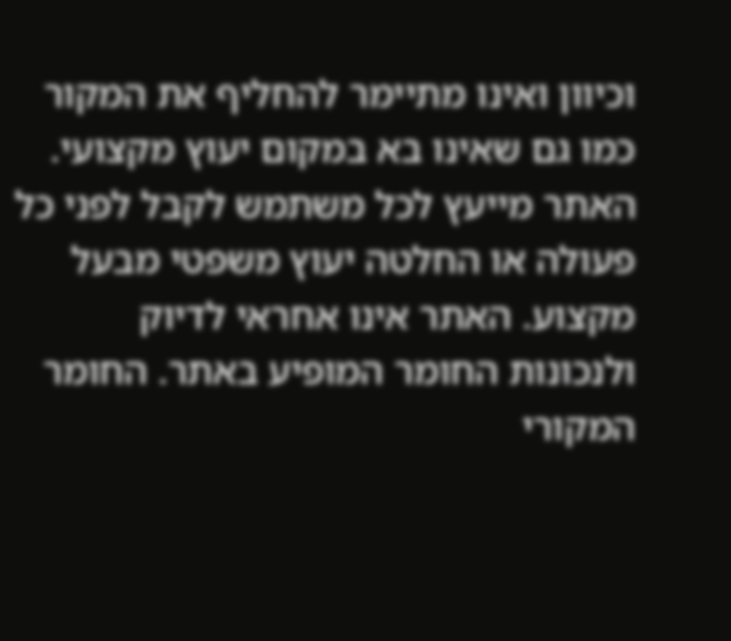וכיוון ואינו מתיימר להחליף את המקור כמו גם שאינו בא במקום יעוץ מקצועי. האתר מייעץ לכל משתמש לקבל לפני כל פעולה או החלטה יעוץ משפטי מבעל מקצוע. האתר אינו אחראי לדיוק ולנכונות החומר המופיע באתר. החומר המקורי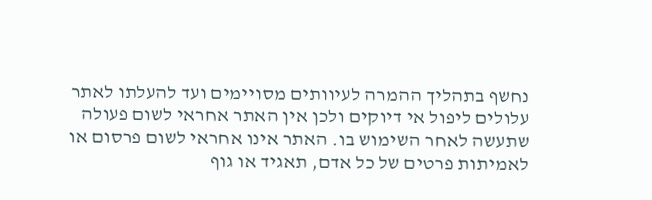נחשף בתהליך ההמרה לעיוותים מסויימים ועד להעלתו לאתר עלולים ליפול אי דיוקים ולכן אין האתר אחראי לשום פעולה שתעשה לאחר השימוש בו. האתר אינו אחראי לשום פרסום או לאמיתות פרטים של כל אדם, תאגיד או גוף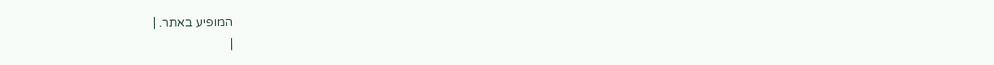המופיע באתר. |
|